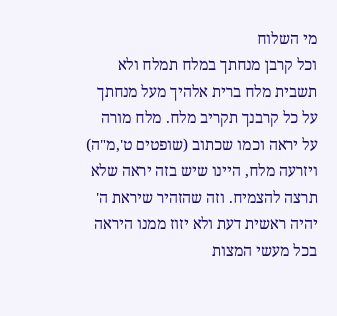מי השלוח
וכל קרבן מנחתך במלח תמלח ולא תשבית מלח ברית אלהיך מעל מנחתך על כל קרבנך תקריב מלח. מלח מורה על יראה וכמו שכתוב (שופטים ט',מ"ה) ויזרעה מלח, היינו שיש בזה יראה שלא תרצה להצמיח. וזה שהזהיר שיראת ה' יהיה ראשית דעת ולא יזוז ממנו היראה בכל מעשי המצות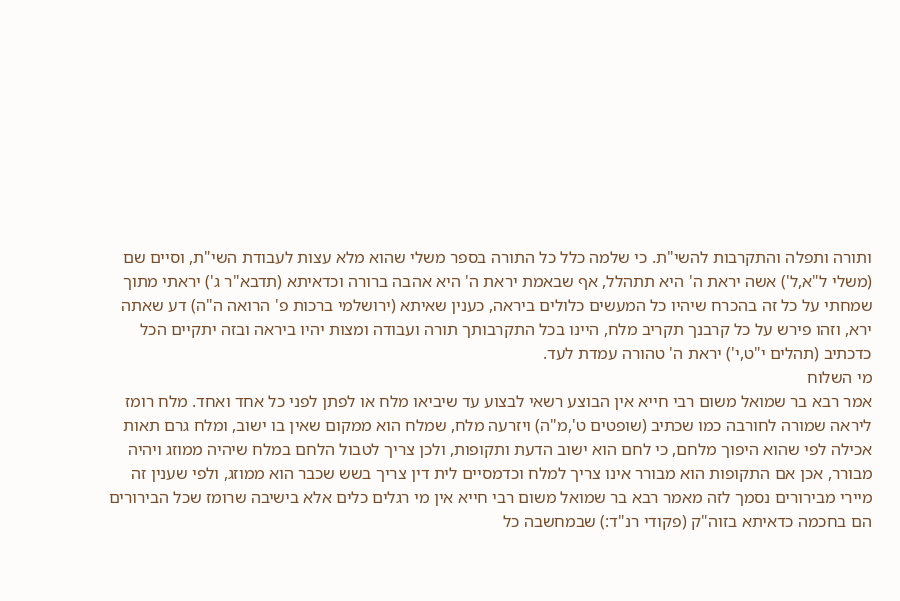ותורה ותפלה והתקרבות להשי"ת. כי שלמה כלל כל התורה בספר משלי שהוא מלא עצות לעבודת השי"ת, וסיים שם (משלי ל"א,ל') אשה יראת ה' היא תתהלל, אף שבאמת יראת ה' היא אהבה ברורה וכדאיתא (תדבא"ר ג') יראתי מתוך שמחתי על כל זה בהכרח שיהיו כל המעשים כלולים ביראה, כענין שאיתא (ירושלמי ברכות פ' הרואה ה"ה) דע שאתה ירא, וזהו פירש על כל קרבנך תקריב מלח, היינו בכל התקרבותך תורה ועבודה ומצות יהיו ביראה ובזה יתקיים הכל כדכתיב (תהלים י"ט,י') יראת ה' טהורה עמדת לעד.
מי השלוח
אמר רבא בר שמואל משום רבי חייא אין הבוצע רשאי לבצוע עד שיביאו מלח או לפתן לפני כל אחד ואחד. מלח רומז ליראה שמורה לחורבה כמו שכתיב (שופטים ט',מ"ה) ויזרעה מלח, שמלח הוא ממקום שאין בו ישוב, ומלח גרם תאות אכילה לפי שהוא היפוך מלחם, כי לחם הוא ישוב הדעת ותקופות, ולכן צריך לטבול הלחם במלח שיהיה ממוזג ויהיה מבורר, אכן אם התקופות הוא מבורר אינו צריך למלח וכדמסיים לית דין צריך בשש שכבר הוא ממוזג, ולפי שענין זה מיירי מבירורים נסמך לזה מאמר רבא בר שמואל משום רבי חייא אין מי רגלים כלים אלא בישיבה שרומז שכל הבירורים הם בחכמה כדאיתא בזוה"ק (פקודי רנ"ד:) שבמחשבה כל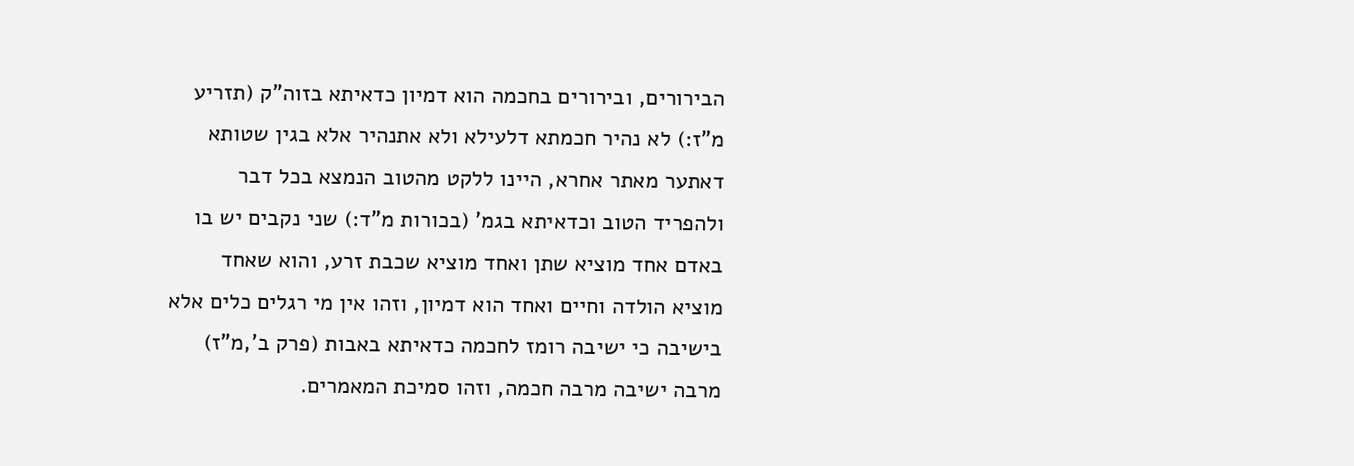הבירורים, ובירורים בחכמה הוא דמיון כדאיתא בזוה"ק (תזריע מ"ז:) לא נהיר חכמתא דלעילא ולא אתנהיר אלא בגין שטותא דאתער מאתר אחרא, היינו ללקט מהטוב הנמצא בכל דבר ולהפריד הטוב וכדאיתא בגמ' (בכורות מ"ד:) שני נקבים יש בו באדם אחד מוציא שתן ואחד מוציא שכבת זרע, והוא שאחד מוציא הולדה וחיים ואחד הוא דמיון, וזהו אין מי רגלים כלים אלא בישיבה כי ישיבה רומז לחכמה כדאיתא באבות (פרק ב',מ"ז) מרבה ישיבה מרבה חכמה, וזהו סמיכת המאמרים.